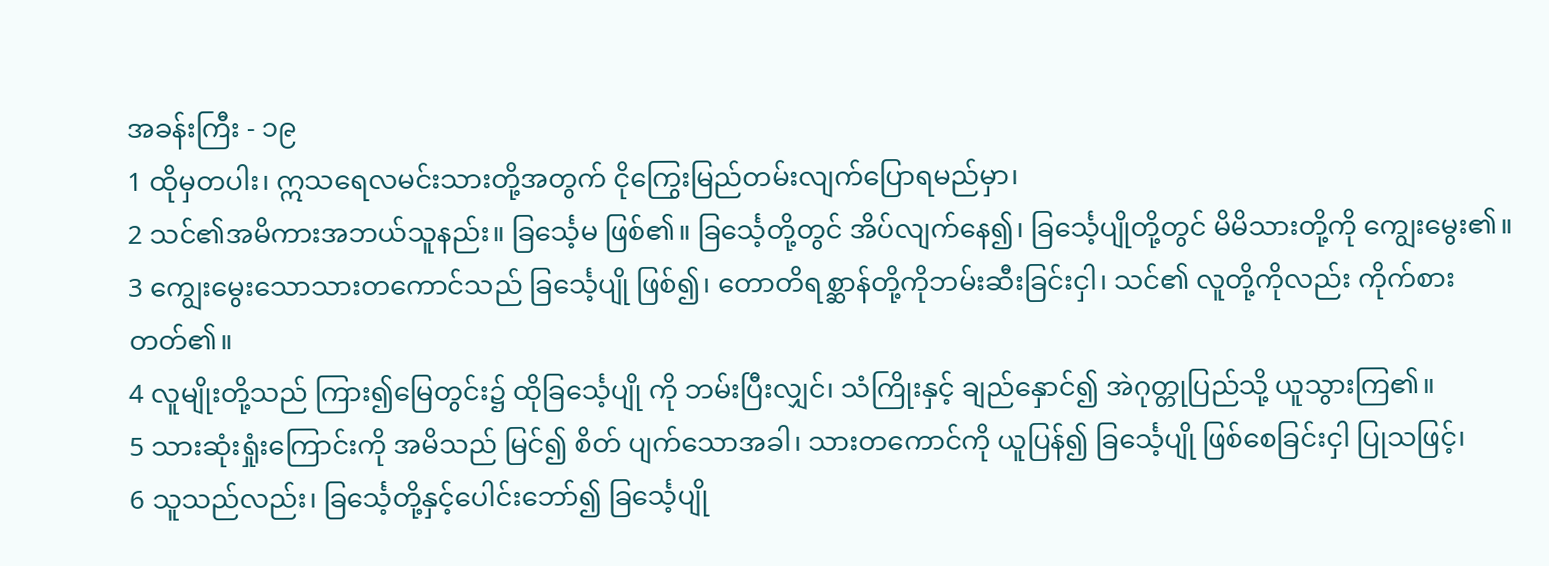အခန်းကြီး - ၁၉
1 ထိုမှတပါး၊ ဣသရေလမင်းသားတို့အတွက် ငိုကြွေးမြည်တမ်းလျက်ပြောရမည်မှာ၊
2 သင်၏အမိကားအဘယ်သူနည်း။ ခြင်္သေ့မ ဖြစ်၏။ ခြင်္သေ့တို့တွင် အိပ်လျက်နေ၍၊ ခြင်္သေ့ပျိုတို့တွင် မိမိသားတို့ကို ကျွေးမွေး၏။
3 ကျွေးမွေးသောသားတကောင်သည် ခြင်္သေ့ပျို ဖြစ်၍၊ တောတိရစ္ဆာန်တို့ကိုဘမ်းဆီးခြင်းငှါ၊ သင်၏ လူတို့ကိုလည်း ကိုက်စားတတ်၏။
4 လူမျိုးတို့သည် ကြား၍မြေတွင်း၌ ထိုခြင်္သေ့ပျို ကို ဘမ်းပြီးလျှင်၊ သံကြိုးနှင့် ချည်နှောင်၍ အဲဂုတ္တုပြည်သို့ ယူသွားကြ၏။
5 သားဆုံးရှုံးကြောင်းကို အမိသည် မြင်၍ စိတ် ပျက်သောအခါ၊ သားတကောင်ကို ယူပြန်၍ ခြင်္သေ့ပျို ဖြစ်စေခြင်းငှါ ပြုသဖြင့်၊
6 သူသည်လည်း၊ ခြင်္သေ့တို့နှင့်ပေါင်းဘော်၍ ခြင်္သေ့ပျို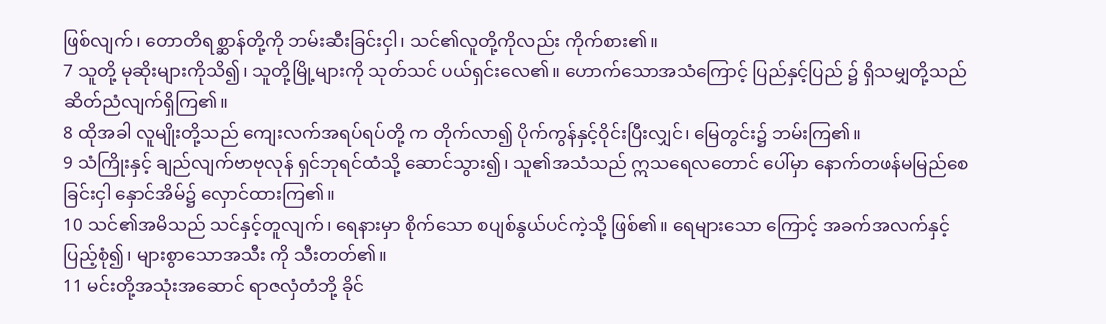ဖြစ်လျက်၊ တောတိရစ္ဆာန်တို့ကို ဘမ်းဆီးခြင်းငှါ၊ သင်၏လူတို့ကိုလည်း ကိုက်စား၏။
7 သူတို့ မုဆိုးများကိုသိ၍၊ သူတို့မြို့များကို သုတ်သင် ပယ်ရှင်းလေ၏။ ဟောက်သောအသံကြောင့် ပြည်နှင့်ပြည် ၌ ရှိသမျှတို့သည် ဆိတ်ညံလျက်ရှိကြ၏။
8 ထိုအခါ လူမျိုးတို့သည် ကျေးလက်အရပ်ရပ်တို့ က တိုက်လာ၍ ပိုက်ကွန်နှင့်ဝိုင်းပြီးလျှင်၊ မြေတွင်း၌ ဘမ်းကြ၏။
9 သံကြိုးနှင့် ချည်လျက်ဗာဗုလုန် ရှင်ဘုရင်ထံသို့ ဆောင်သွား၍၊ သူ၏အသံသည် ဣသရေလတောင် ပေါ်မှာ နောက်တဖန်မမြည်စေခြင်းငှါ နှောင်အိမ်၌ လှောင်ထားကြ၏။
10 သင်၏အမိသည် သင်နှင့်တူလျက်၊ ရေနားမှာ စိုက်သော စပျစ်နွယ်ပင်ကဲ့သို့ ဖြစ်၏။ ရေများသော ကြောင့် အခက်အလက်နှင့် ပြည့်စုံ၍၊ များစွာသောအသီး ကို သီးတတ်၏။
11 မင်းတို့အသုံးအဆောင် ရာဇလှံတံဘို့ ခိုင်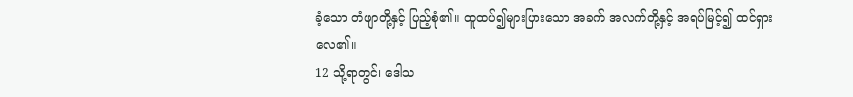ခံ့သော တံဖျာတို့နှင့် ပြည့်စုံ၏။ ထူထပ်၍များပြားသော အခက် အလက်တို့နှင့် အရပ်မြင့်၍ ထင်ရှားလေ၏။
12 သို့ရာတွင်၊ ဒေါသ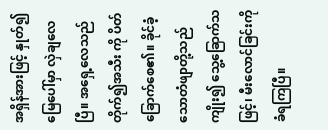အရှိန်အားဖြင့် နှုတ်၍ မြေပေါ်မှာ လှဲချလေပြီ။ အရှေ့လေသည် တိုက်၍အသီး ကို ပိတ်ခြောက်စေ၏။ ခိုင်ခံ့သောတံဖျာတို့သည် ကျိုး၍ သွေ့ခြောက်သဖြင့်၊ မီးလောင်ခြင်းကို ခံရကြပြီ။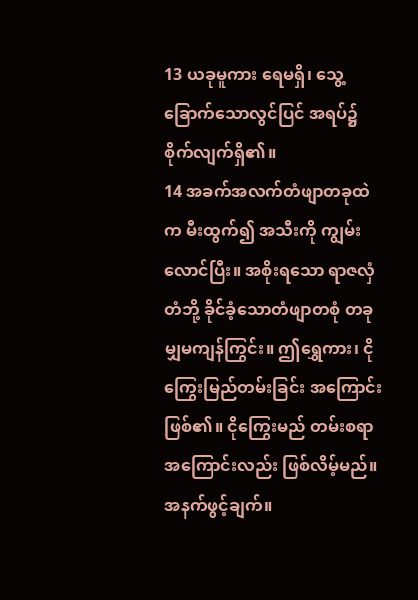13 ယခုမူကား ရေမရှိ၊ သွေ့ခြောက်သောလွင်ပြင် အရပ်၌ စိုက်လျက်ရှိ၏။
14 အခက်အလက်တံဖျာတခုထဲက မီးထွက်၍ အသီးကို ကျွမ်းလောင်ပြီး။ အစိုးရသော ရာဇလှံတံဘို့ ခိုင်ခံ့သောတံဖျာတစုံ တခုမျှမကျန်ကြွင်း။ ဤရွှေကား၊ ငိုကြွေးမြည်တမ်းခြင်း အကြောင်းဖြစ်၏။ ငိုကြွေးမည် တမ်းစရာ အကြောင်းလည်း ဖြစ်လိမ့်မည်။
အနက်ဖွင့်ချက်။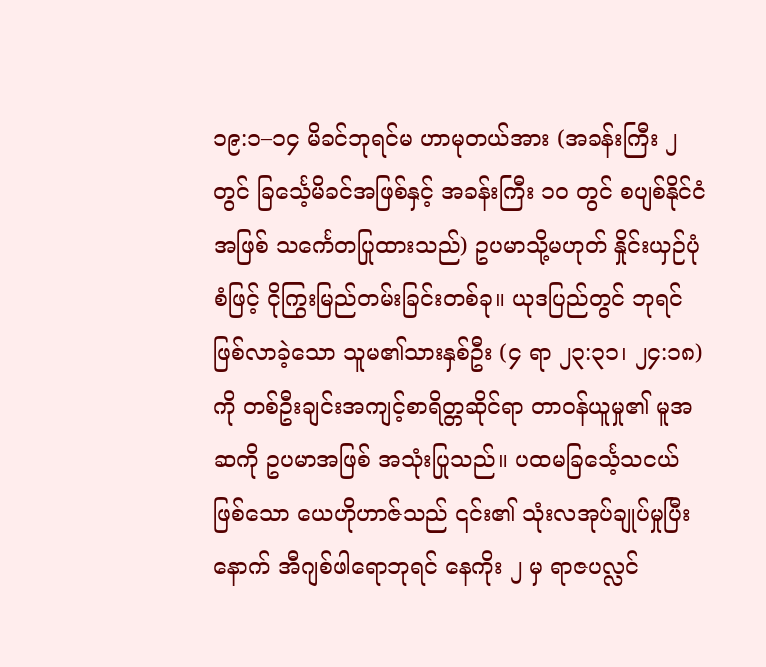၁၉:၁–၁၄ မိခင်ဘုရင်မ ဟာမုတယ်အား (အခန်းကြီး ၂ တွင် ခြင်္သေ့မိခင်အဖြစ်နှင့် အခန်းကြီး ၁၀ တွင် စပျစ်နိုင်ငံအဖြစ် သင်္ကေတပြုထားသည်) ဥပမာသို့မဟုတ် နှိုင်းယှဉ်ပုံစံဖြင့် ငိုကြွးမြည်တမ်းခြင်းတစ်ခု။ ယုဒပြည်တွင် ဘုရင်ဖြစ်လာခဲ့သော သူမ၏သားနှစ်ဦး (၄ ရာ ၂၃:၃၁၊ ၂၄:၁၈) ကို တစ်ဦးချင်းအကျင့်စာရိတ္တဆိုင်ရာ တာဝန်ယူမှု၏ မူအဆကို ဥပမာအဖြစ် အသုံးပြုသည်။ ပထမခြင်္သေ့သငယ်ဖြစ်သော ယေဟိုဟာဇ်သည် ၎င်း၏ သုံးလအုပ်ချုပ်မှုပြီးနောက် အီဂျစ်ဖါရောဘုရင် နေကိုး ၂ မှ ရာဇပလ္လင်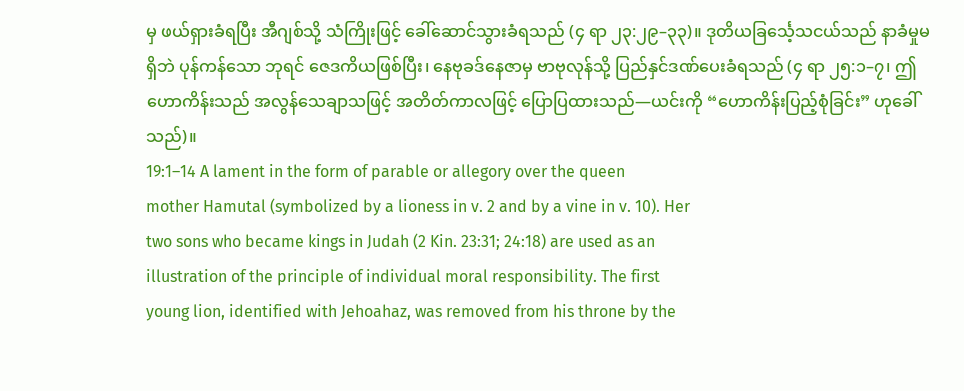မှ ဖယ်ရှားခံရပြီး အီဂျစ်သို့ သံကြိုးဖြင့် ခေါ်ဆောင်သွားခံရသည် (၄ ရာ ၂၃:၂၉–၃၃)။ ဒုတိယခြင်္သေ့သငယ်သည် နာခံမှုမရှိဘဲ ပုန်ကန်သော ဘုရင် ဇေဒကိယဖြစ်ပြီး၊ နေဗုခဒ်နေဇာမှ ဗာဗုလုန်သို့ ပြည်နှင်ဒဏ်ပေးခံရသည် (၄ ရာ ၂၅:၁–၇၊ ဤဟောကိန်းသည် အလွန်သေချာသဖြင့် အတိတ်ကာလဖြင့် ပြောပြထားသည်—ယင်းကို “ဟောကိန်းပြည့်စုံခြင်း” ဟုခေါ်သည်)။
19:1–14 A lament in the form of parable or allegory over the queen
mother Hamutal (symbolized by a lioness in v. 2 and by a vine in v. 10). Her
two sons who became kings in Judah (2 Kin. 23:31; 24:18) are used as an
illustration of the principle of individual moral responsibility. The first
young lion, identified with Jehoahaz, was removed from his throne by the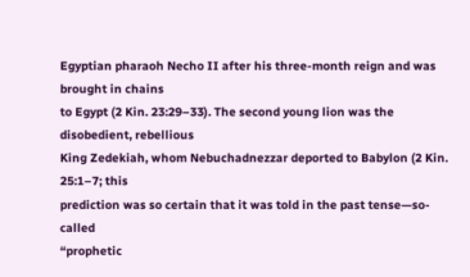Egyptian pharaoh Necho II after his three-month reign and was brought in chains
to Egypt (2 Kin. 23:29–33). The second young lion was the disobedient, rebellious
King Zedekiah, whom Nebuchadnezzar deported to Babylon (2 Kin. 25:1–7; this
prediction was so certain that it was told in the past tense—so-called
“prophetic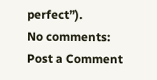perfect”).
No comments:
Post a Comment